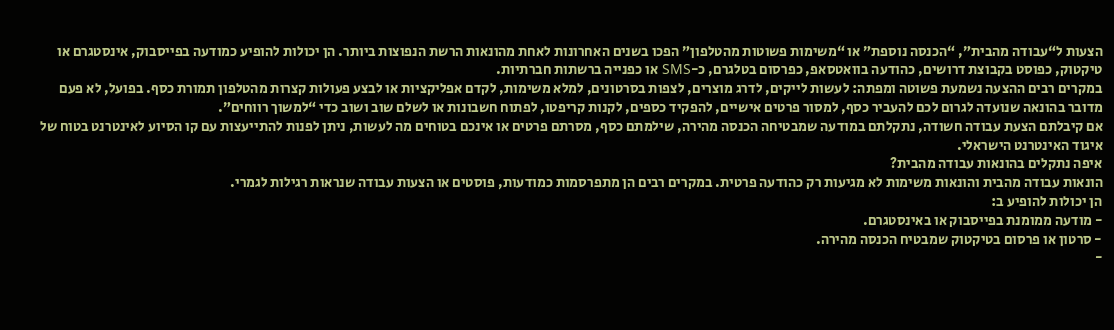הצעות ל“עבודה מהבית”, “הכנסה נוספת” או “משימות פשוטות מהטלפון” הפכו בשנים האחרונות לאחת מהונאות הרשת הנפוצות ביותר. הן יכולות להופיע כמודעה בפייסבוק, אינסטגרם או טיקטוק, כפוסט בקבוצת דרושים, כהודעה בוואטסאפ, כפרסום בטלגרם, כ-SMS או כפנייה ברשתות חברתיות.
במקרים רבים ההצעה נשמעת פשוטה ומפתה: לעשות לייקים, לדרג מוצרים, לצפות בסרטונים, למלא משימות, לקדם אפליקציות או לבצע פעולות קצרות מהטלפון תמורת כסף. בפועל, לא פעם מדובר בהונאה שנועדה לגרום לכם להעביר כסף, למסור פרטים אישיים, להפקיד כספים, לקנות קריפטו, לפתוח חשבונות או לשלם שוב ושוב כדי “למשוך רווחים”.
אם קיבלתם הצעת עבודה חשודה, נתקלתם במודעה שמבטיחה הכנסה מהירה, שילמתם כסף, מסרתם פרטים או אינכם בטוחים מה לעשות, ניתן לפנות להתייעצות עם קו הסיוע לאינטרנט בטוח של איגוד האינטרנט הישראלי.
איפה נתקלים בהונאות עבודה מהבית?
הונאות עבודה מהבית והונאות משימות לא מגיעות רק כהודעה פרטית. במקרים רבים הן מתפרסמות כמודעות, פוסטים או הצעות עבודה שנראות רגילות לגמרי.
הן יכולות להופיע ב:
- מודעה ממומנת בפייסבוק או באינסטגרם.
- סרטון או פרסום בטיקטוק שמבטיח הכנסה מהירה.
-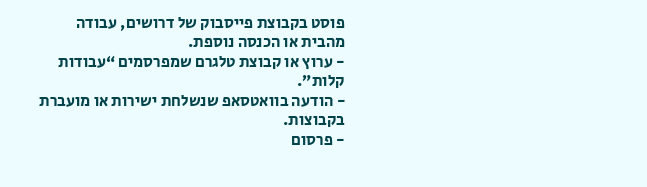פוסט בקבוצת פייסבוק של דרושים, עבודה מהבית או הכנסה נוספת.
- ערוץ או קבוצת טלגרם שמפרסמים “עבודות קלות”.
- הודעה בוואטסאפ שנשלחת ישירות או מועברת בקבוצות.
- פרסום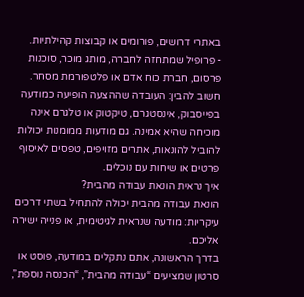באתרי דרושים, פורומים או קבוצות קהילתיות.
- פרופיל שמתחזה לחברה, מותג מוכר, סוכנות פרסום, חברת כוח אדם או פלטפורמת מסחר.
חשוב להבין: העובדה שההצעה הופיעה כמודעה בפייסבוק, אינסטגרם, טיקטוק או טלגרם אינה מוכיחה שהיא אמינה. גם מודעות ממומנות יכולות להוביל להונאות, אתרים מזויפים, טפסים לאיסוף פרטים או שיחות עם נוכלים.
איך נראית הונאת עבודה מהבית?
הונאת עבודה מהבית יכולה להתחיל בשתי דרכים עיקריות: מודעה שנראית לגיטימית, או פנייה ישירה אליכם.
בדרך הראשונה, אתם נתקלים במודעה, פוסט או סרטון שמציעים “עבודה מהבית”, “הכנסה נוספת”,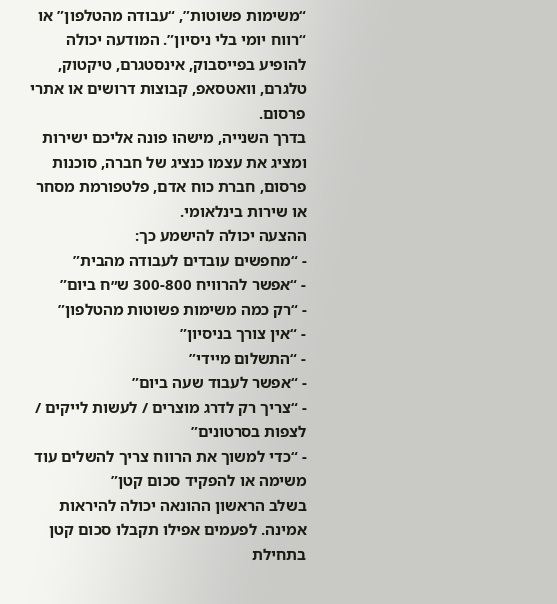“משימות פשוטות”, “עבודה מהטלפון” או “רווח יומי בלי ניסיון”. המודעה יכולה להופיע בפייסבוק, אינסטגרם, טיקטוק, טלגרם, וואטסאפ, קבוצות דרושים או אתרי פרסום.
בדרך השנייה, מישהו פונה אליכם ישירות ומציג את עצמו כנציג של חברה, סוכנות פרסום, חברת כוח אדם, פלטפורמת מסחר או שירות בינלאומי.
ההצעה יכולה להישמע כך:
- “מחפשים עובדים לעבודה מהבית”
- “אפשר להרוויח 300-800 ש״ח ביום”
- “רק כמה משימות פשוטות מהטלפון”
- “אין צורך בניסיון”
- “התשלום מיידי”
- “אפשר לעבוד שעה ביום”
- “צריך רק לדרג מוצרים / לעשות לייקים / לצפות בסרטונים”
- “כדי למשוך את הרווח צריך להשלים עוד משימה או להפקיד סכום קטן”
בשלב הראשון ההונאה יכולה להיראות אמינה. לפעמים אפילו תקבלו סכום קטן בתחילת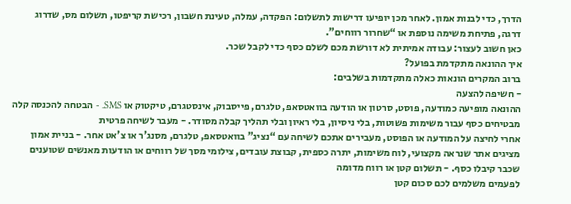הדרך, כדי לבנות אמון. לאחר מכן יופיעו דרישות לתשלום: הפקדה, עמלה, טעינת חשבון, רכישת קריפטו, תשלום מס, שדרוג דרגה, פתיחת משימה נוספת או “שחרור רווחים”.
כאן חשוב לעצור: עבודה אמיתית לא דורשת מכם לשלם כסף כדי לקבל שכר.
איך ההונאה מתקדמת בפועל?
ברוב המקרים הונאות כאלה מתקדמות בשלבים:
- חשיפה להצעה
ההונאה מופיעה כמודעה, פוסט, סרטון או הודעה בוואטסאפ, טלגרם, פייסבוק, אינסטגרם, טיקטוק או SMS. - הבטחה להכנסה קלה
מבטיחים כסף עבור משימות פשוטות, בלי ניסיון, בלי ראיון ובלי תהליך קבלה מסודר. - מעבר לשיחה פרטית
אחרי לחיצה על המודעה או הפוסט, מעבירים אתכם לשיחה עם “נציג” בוואטסאפ, טלגרם, מסנג'ר או צ'אט אחר. - בניית אמון
מציגים אתר שנראה מקצועי, לוח משימות, יתרה כספית, קבוצת עובדים, צילומי מסך של רווחים או הודעות מאנשים שטוענים שכבר קיבלו כסף. - תשלום קטן או רווח מדומה
לפעמים משלמים לכם סכום קטן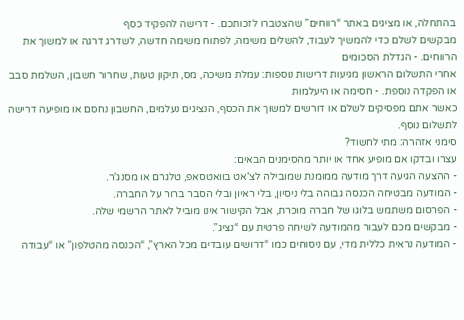בהתחלה, או מציגים באתר “רווחים” שהצטברו לזכותכם. - דרישה להפקיד כסף
מבקשים לשלם כדי להמשיך לעבוד, להשלים משימה, לפתוח משימה חדשה, לשדרג דרגה או למשוך את הרווחים. - הגדלת הסכומים
אחרי התשלום הראשון מגיעות דרישות נוספות: עמלת משיכה, מס, תיקון טעות, שחרור חשבון, השלמת סבב או הפקדה נוספת. - חסימה או היעלמות
כאשר אתם מפסיקים לשלם או דורשים למשוך את הכסף, הנציגים נעלמים, החשבון נחסם או מופיעה דרישה לתשלום נוסף.
סימני אזהרה: מתי לחשוד?
עצרו ובדקו אם מופיע אחד או יותר מהסימנים הבאים:
- ההצעה הגיעה דרך מודעה ממומנת שמובילה לצ'אט בוואטסאפ, טלגרם או מסנג'ר.
- המודעה מבטיחה הכנסה גבוהה בלי ניסיון, בלי ראיון ובלי הסבר ברור על החברה.
- הפרסום משתמש בלוגו של חברה מוכרת, אבל הקישור אינו מוביל לאתר הרשמי שלה.
- מבקשים מכם לעבור מהמודעה לשיחה פרטית עם “נציג”.
- המודעה נראית כללית מדי, עם ניסוחים כמו “דרושים עובדים מכל הארץ”, “הכנסה מהטלפון” או “עבודה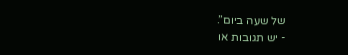של שעה ביום”.
- יש תגובות או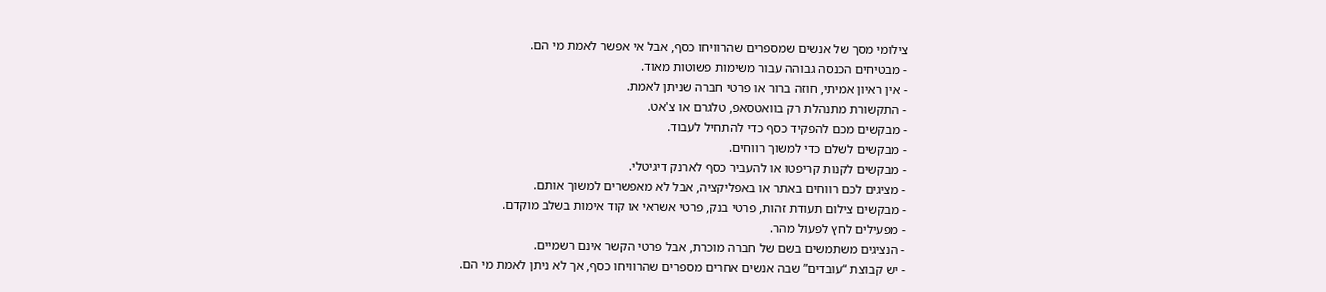צילומי מסך של אנשים שמספרים שהרוויחו כסף, אבל אי אפשר לאמת מי הם.
- מבטיחים הכנסה גבוהה עבור משימות פשוטות מאוד.
- אין ראיון אמיתי, חוזה ברור או פרטי חברה שניתן לאמת.
- התקשורת מתנהלת רק בוואטסאפ, טלגרם או צ'אט.
- מבקשים מכם להפקיד כסף כדי להתחיל לעבוד.
- מבקשים לשלם כדי למשוך רווחים.
- מבקשים לקנות קריפטו או להעביר כסף לארנק דיגיטלי.
- מציגים לכם רווחים באתר או באפליקציה, אבל לא מאפשרים למשוך אותם.
- מבקשים צילום תעודת זהות, פרטי בנק, פרטי אשראי או קוד אימות בשלב מוקדם.
- מפעילים לחץ לפעול מהר.
- הנציגים משתמשים בשם של חברה מוכרת, אבל פרטי הקשר אינם רשמיים.
- יש קבוצת “עובדים” שבה אנשים אחרים מספרים שהרוויחו כסף, אך לא ניתן לאמת מי הם.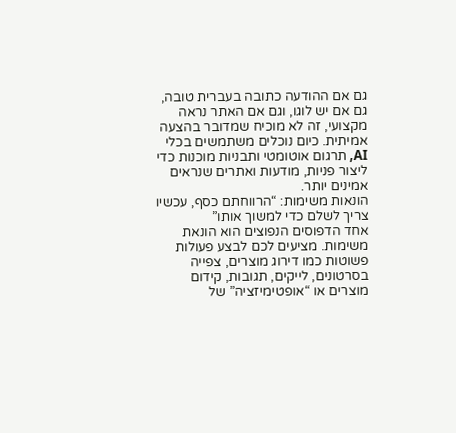גם אם ההודעה כתובה בעברית טובה, גם אם יש לוגו, וגם אם האתר נראה מקצועי, זה לא מוכיח שמדובר בהצעה אמיתית. כיום נוכלים משתמשים בכלי AI, תרגום אוטומטי ותבניות מוכנות כדי ליצור פניות, מודעות ואתרים שנראים אמינים יותר.
הונאות משימות: “הרווחתם כסף, עכשיו צריך לשלם כדי למשוך אותו”
אחד הדפוסים הנפוצים הוא הונאת משימות. מציעים לכם לבצע פעולות פשוטות כמו דירוג מוצרים, צפייה בסרטונים, לייקים, תגובות, קידום מוצרים או “אופטימיזציה” של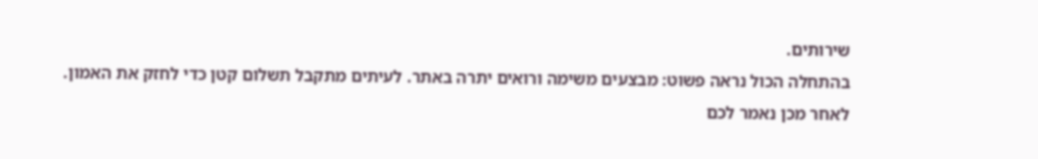שירותים.
בהתחלה הכול נראה פשוט: מבצעים משימה ורואים יתרה באתר. לעיתים מתקבל תשלום קטן כדי לחזק את האמון. לאחר מכן נאמר לכם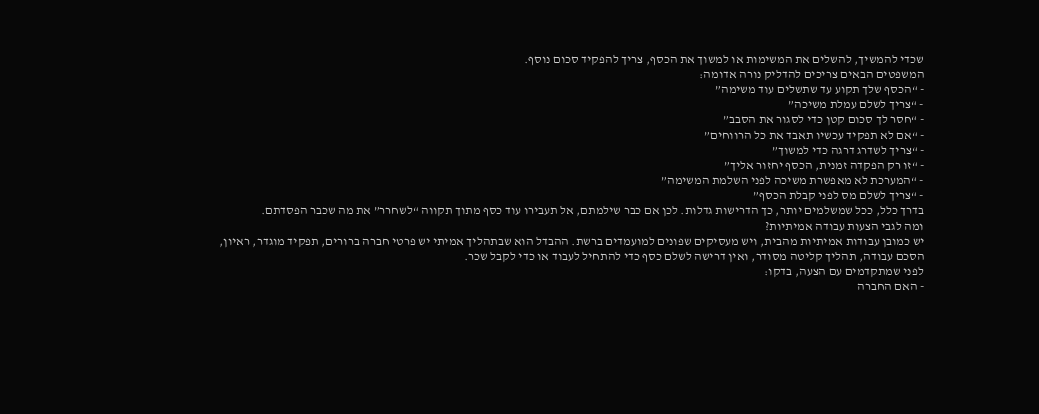שכדי להמשיך, להשלים את המשימות או למשוך את הכסף, צריך להפקיד סכום נוסף.
המשפטים הבאים צריכים להדליק נורה אדומה:
- “הכסף שלך תקוע עד שתשלים עוד משימה”
- “צריך לשלם עמלת משיכה”
- “חסר לך סכום קטן כדי לסגור את הסבב”
- “אם לא תפקיד עכשיו תאבד את כל הרווחים”
- “צריך לשדרג דרגה כדי למשוך”
- “זו רק הפקדה זמנית, הכסף יחזור אליך”
- “המערכת לא מאפשרת משיכה לפני השלמת המשימה”
- “צריך לשלם מס לפני קבלת הכסף”
בדרך כלל, ככל שמשלמים יותר, כך הדרישות גדלות. לכן אם כבר שילמתם, אל תעבירו עוד כסף מתוך תקווה “לשחרר” את מה שכבר הפסדתם.
ומה לגבי הצעות עבודה אמיתיות?
יש כמובן עבודות אמיתיות מהבית, ויש מעסיקים שפונים למועמדים ברשת. ההבדל הוא שבתהליך אמיתי יש פרטי חברה ברורים, תפקיד מוגדר, ראיון, הסכם עבודה, תהליך קליטה מסודר, ואין דרישה לשלם כסף כדי להתחיל לעבוד או כדי לקבל שכר.
לפני שמתקדמים עם הצעה, בדקו:
- האם החברה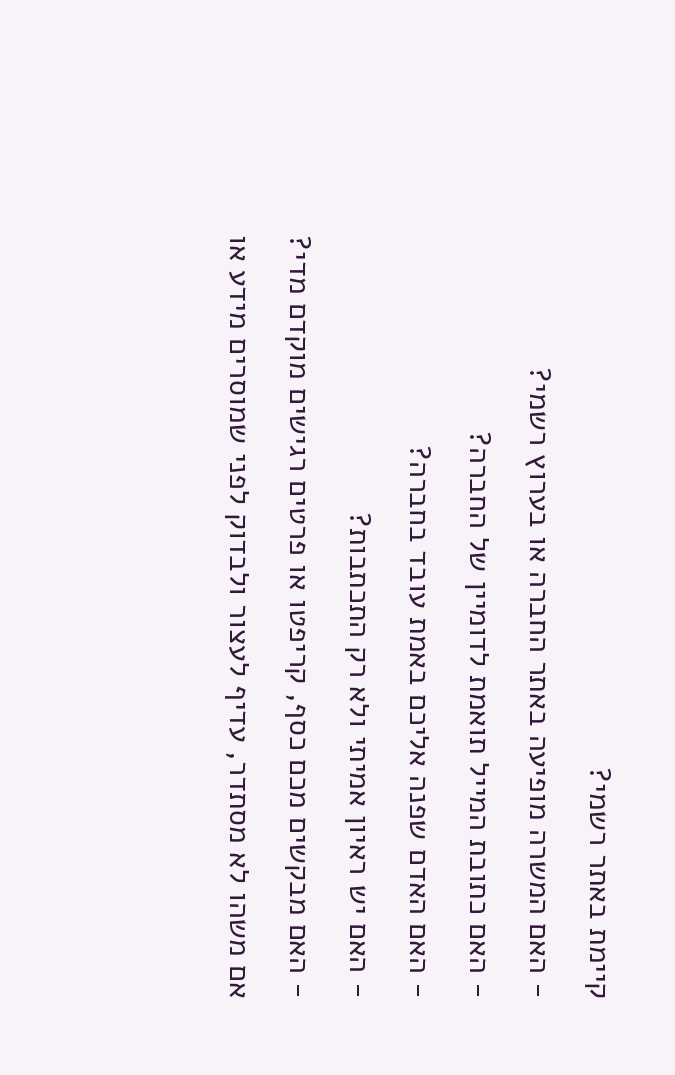קיימת באתר רשמי?
- האם המשרה מופיעה באתר החברה או בערוץ רשמי?
- האם כתובת המייל תואמת לדומיין של החברה?
- האם האדם שפנה אליכם באמת עובד בחברה?
- האם יש ראיון אמיתי ולא רק התכתבות?
- האם מבקשים מכם כסף, קריפטו או פרטים רגישים מוקדם מדי?
אם משהו לא מסתדר, עדיף לעצור ולבדוק לפני שמוסרים מידע או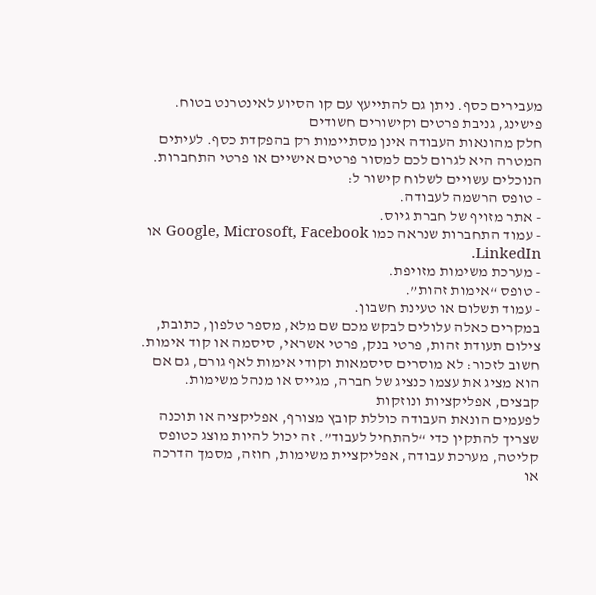מעבירים כסף. ניתן גם להתייעץ עם קו הסיוע לאינטרנט בטוח.
פישינג, גניבת פרטים וקישורים חשודים
חלק מהונאות העבודה אינן מסתיימות רק בהפקדת כסף. לעיתים המטרה היא לגרום לכם למסור פרטים אישיים או פרטי התחברות.
הנוכלים עשויים לשלוח קישור ל:
- טופס הרשמה לעבודה.
- אתר מזויף של חברת גיוס.
- עמוד התחברות שנראה כמו Google, Microsoft, Facebook או LinkedIn.
- מערכת משימות מזויפת.
- טופס “אימות זהות”.
- עמוד תשלום או טעינת חשבון.
במקרים כאלה עלולים לבקש מכם שם מלא, מספר טלפון, כתובת, צילום תעודת זהות, פרטי בנק, פרטי אשראי, סיסמה או קוד אימות.
חשוב לזכור: לא מוסרים סיסמאות וקודי אימות לאף גורם, גם אם הוא מציג את עצמו כנציג של חברה, מגייס או מנהל משימות.
קבצים, אפליקציות ונוזקות
לפעמים הונאת העבודה כוללת קובץ מצורף, אפליקציה או תוכנה שצריך להתקין כדי “להתחיל לעבוד”. זה יכול להיות מוצג כטופס קליטה, מערכת עבודה, אפליקציית משימות, חוזה, מסמך הדרכה או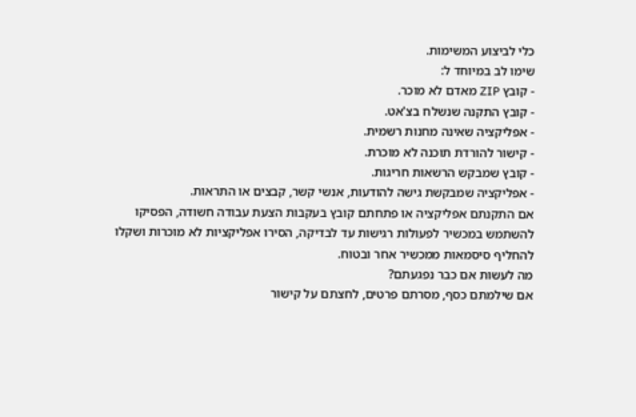כלי לביצוע המשימות.
שימו לב במיוחד ל:
- קובץ ZIP מאדם לא מוכר.
- קובץ התקנה שנשלח בצ'אט.
- אפליקציה שאינה מחנות רשמית.
- קישור להורדת תוכנה לא מוכרת.
- קובץ שמבקש הרשאות חריגות.
- אפליקציה שמבקשת גישה להודעות, אנשי קשר, קבצים או התראות.
אם התקנתם אפליקציה או פתחתם קובץ בעקבות הצעת עבודה חשודה, הפסיקו להשתמש במכשיר לפעולות רגישות עד לבדיקה, הסירו אפליקציות לא מוכרות ושקלו להחליף סיסמאות ממכשיר אחר ובטוח.
מה לעשות אם כבר נפגעתם?
אם שילמתם כסף, מסרתם פרטים, לחצתם על קישור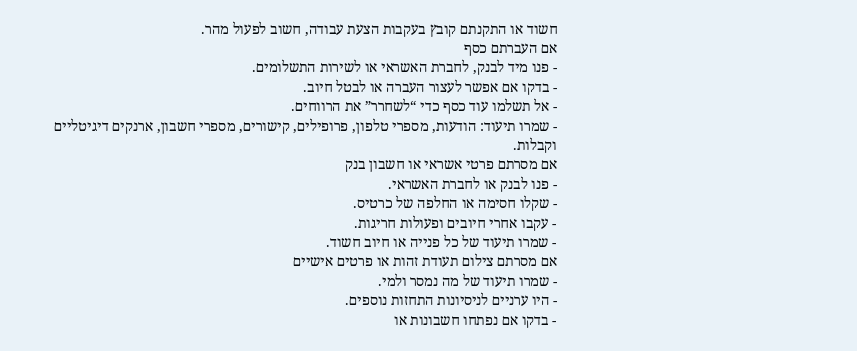חשוד או התקנתם קובץ בעקבות הצעת עבודה, חשוב לפעול מהר.
אם העברתם כסף
- פנו מיד לבנק, לחברת האשראי או לשירות התשלומים.
- בדקו אם אפשר לעצור העברה או לבטל חיוב.
- אל תשלמו עוד כסף כדי “לשחרר” את הרווחים.
- שמרו תיעוד: הודעות, מספרי טלפון, פרופילים, קישורים, מספרי חשבון, ארנקים דיגיטליים וקבלות.
אם מסרתם פרטי אשראי או חשבון בנק
- פנו לבנק או לחברת האשראי.
- שקלו חסימה או החלפה של כרטיס.
- עקבו אחרי חיובים ופעולות חריגות.
- שמרו תיעוד של כל פנייה או חיוב חשוד.
אם מסרתם צילום תעודת זהות או פרטים אישיים
- שמרו תיעוד של מה נמסר ולמי.
- היו ערניים לניסיונות התחזות נוספים.
- בדקו אם נפתחו חשבונות או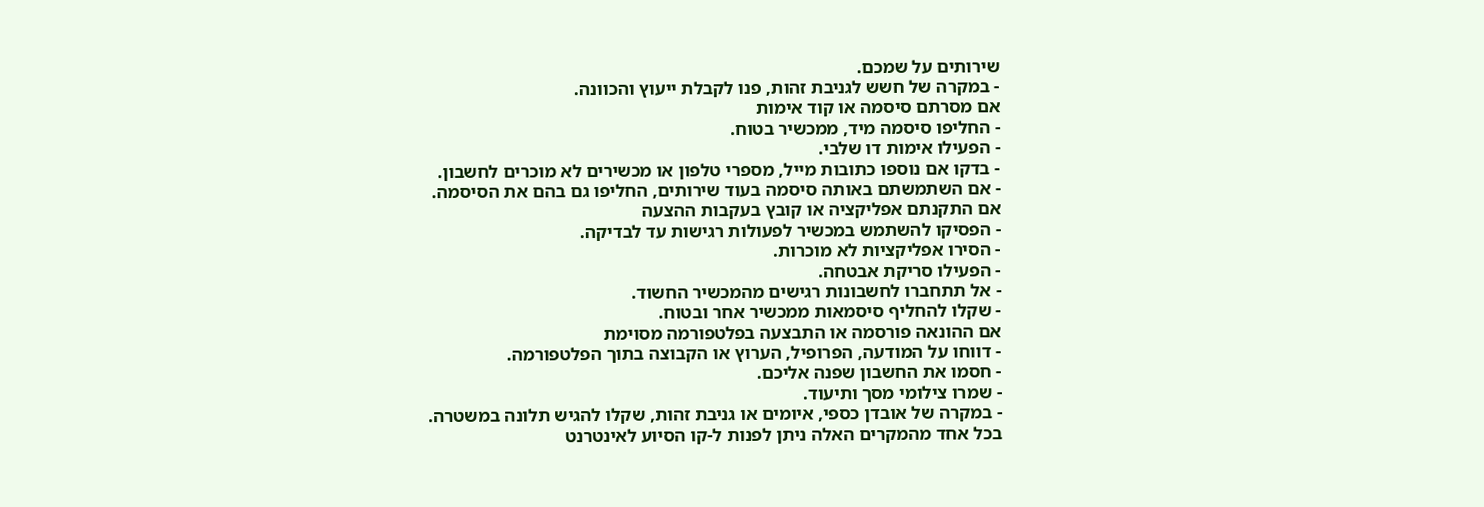שירותים על שמכם.
- במקרה של חשש לגניבת זהות, פנו לקבלת ייעוץ והכוונה.
אם מסרתם סיסמה או קוד אימות
- החליפו סיסמה מיד, ממכשיר בטוח.
- הפעילו אימות דו שלבי.
- בדקו אם נוספו כתובות מייל, מספרי טלפון או מכשירים לא מוכרים לחשבון.
- אם השתמשתם באותה סיסמה בעוד שירותים, החליפו גם בהם את הסיסמה.
אם התקנתם אפליקציה או קובץ בעקבות ההצעה
- הפסיקו להשתמש במכשיר לפעולות רגישות עד לבדיקה.
- הסירו אפליקציות לא מוכרות.
- הפעילו סריקת אבטחה.
- אל תתחברו לחשבונות רגישים מהמכשיר החשוד.
- שקלו להחליף סיסמאות ממכשיר אחר ובטוח.
אם ההונאה פורסמה או התבצעה בפלטפורמה מסוימת
- דווחו על המודעה, הפרופיל, הערוץ או הקבוצה בתוך הפלטפורמה.
- חסמו את החשבון שפנה אליכם.
- שמרו צילומי מסך ותיעוד.
- במקרה של אובדן כספי, איומים או גניבת זהות, שקלו להגיש תלונה במשטרה.
בכל אחד מהמקרים האלה ניתן לפנות ל-קו הסיוע לאינטרנט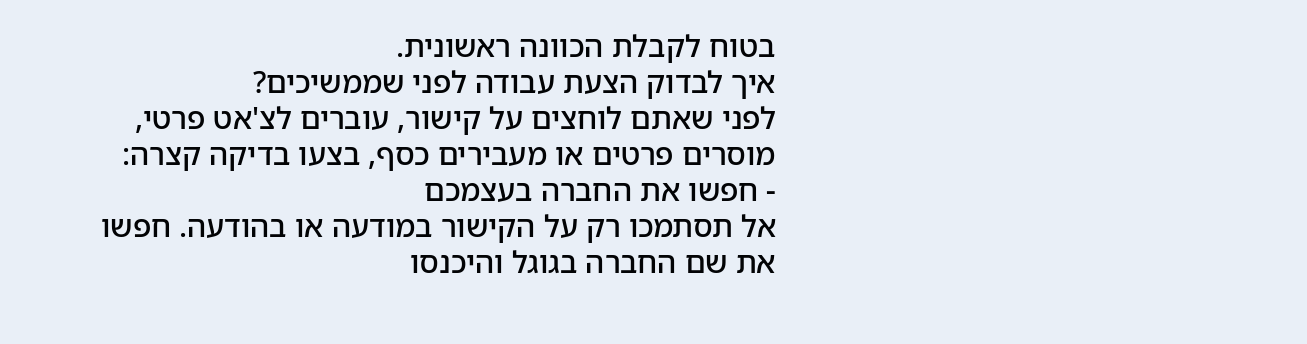בטוח לקבלת הכוונה ראשונית.
איך לבדוק הצעת עבודה לפני שממשיכים?
לפני שאתם לוחצים על קישור, עוברים לצ'אט פרטי, מוסרים פרטים או מעבירים כסף, בצעו בדיקה קצרה:
- חפשו את החברה בעצמכם
אל תסתמכו רק על הקישור במודעה או בהודעה. חפשו את שם החברה בגוגל והיכנסו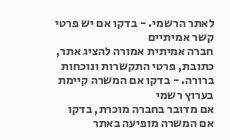לאתר הרשמי. - בדקו אם יש פרטי קשר אמיתיים
חברה אמיתית אמורה להציג אתר, כתובת, פרטי התקשרות ונוכחות ברורה. - בדקו אם המשרה קיימת בערוץ רשמי
אם מדובר בחברה מוכרת, בדקו אם המשרה מופיעה באתר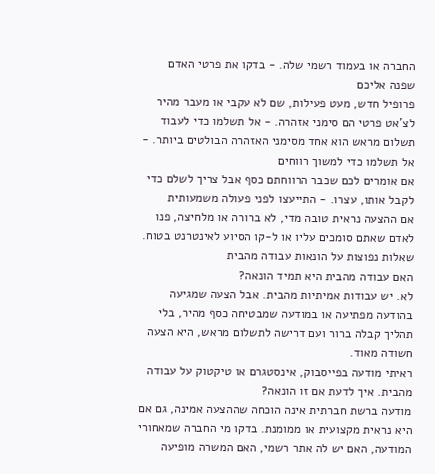החברה או בעמוד רשמי שלה. - בדקו את פרטי האדם שפנה אליכם
פרופיל חדש, מעט פעילות, שם לא עקבי או מעבר מהיר לצ'אט פרטי הם סימני אזהרה. - אל תשלמו כדי לעבוד
תשלום מראש הוא אחד מסימני האזהרה הבולטים ביותר. - אל תשלמו כדי למשוך רווחים
אם אומרים לכם שכבר הרווחתם כסף אבל צריך לשלם כדי לקבל אותו, עצרו. - התייעצו לפני פעולה משמעותית
אם ההצעה נראית טובה מדי, לא ברורה או מלחיצה, פנו לאדם שאתם סומכים עליו או ל-קו הסיוע לאינטרנט בטוח.
שאלות נפוצות על הונאות עבודה מהבית
האם עבודה מהבית היא תמיד הונאה?
לא. יש עבודות אמיתיות מהבית. אבל הצעה שמגיעה בהודעה מפתיעה או במודעה שמבטיחה כסף מהיר, בלי תהליך קבלה ברור ועם דרישה לתשלום מראש, היא הצעה חשודה מאוד.
ראיתי מודעה בפייסבוק, אינסטגרם או טיקטוק על עבודה מהבית. איך לדעת אם זו הונאה?
מודעה ברשת חברתית אינה הוכחה שההצעה אמינה, גם אם היא נראית מקצועית או ממומנת. בדקו מי החברה שמאחורי המודעה, האם יש לה אתר רשמי, האם המשרה מופיעה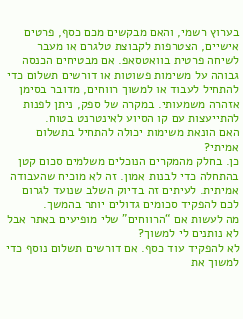בערוץ רשמי, והאם מבקשים מכם כסף, פרטים אישיים, הצטרפות לקבוצת טלגרם או מעבר לשיחה פרטית בוואטסאפ. אם מבטיחים הכנסה גבוהה על משימות פשוטות או דורשים תשלום כדי להתחיל לעבוד או למשוך רווחים, מדובר בסימן אזהרה משמעותי. במקרה של ספק, ניתן לפנות להתייעצות עם קו הסיוע לאינטרנט בטוח.
האם הונאת משימות יכולה להתחיל בתשלום אמיתי?
כן. בחלק מהמקרים הנוכלים משלמים סכום קטן בהתחלה כדי לבנות אמון. זה לא מוכיח שהעבודה אמיתית. לעיתים זה בדיוק השלב שנועד לגרום לכם להפקיד סכומים גדולים יותר בהמשך.
מה לעשות אם “הרווחים” שלי מופיעים באתר אבל לא נותנים לי למשוך?
לא להפקיד עוד כסף. אם דורשים תשלום נוסף כדי למשוך את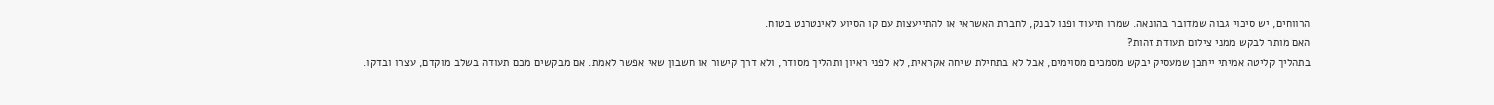הרווחים, יש סיכוי גבוה שמדובר בהונאה. שמרו תיעוד ופנו לבנק, לחברת האשראי או להתייעצות עם קו הסיוע לאינטרנט בטוח.
האם מותר לבקש ממני צילום תעודת זהות?
בתהליך קליטה אמיתי ייתכן שמעסיק יבקש מסמכים מסוימים, אבל לא בתחילת שיחה אקראית, לא לפני ראיון ותהליך מסודר, ולא דרך קישור או חשבון שאי אפשר לאמת. אם מבקשים מכם תעודה בשלב מוקדם, עצרו ובדקו.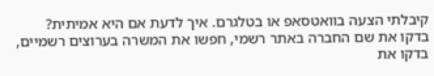קיבלתי הצעה בוואטסאפ או בטלגרם. איך לדעת אם היא אמיתית?
בדקו את שם החברה באתר רשמי, חפשו את המשרה בערוצים רשמיים, בדקו את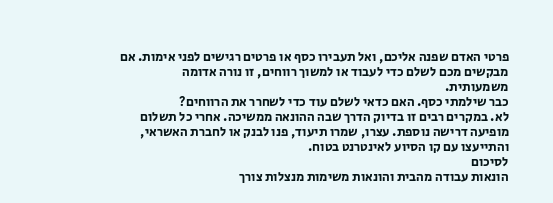פרטי האדם שפנה אליכם, ואל תעבירו כסף או פרטים רגישים לפני אימות. אם מבקשים מכם לשלם כדי לעבוד או למשוך רווחים, זו נורה אדומה משמעותית.
כבר שילמתי כסף. האם כדאי לשלם עוד כדי לשחרר את הרווחים?
לא. במקרים רבים זו בדיוק הדרך שבה ההונאה ממשיכה. אחרי כל תשלום מופיעה דרישה נוספת. עצרו, שמרו תיעוד, פנו לבנק או לחברת האשראי, והתייעצו עם קו הסיוע לאינטרנט בטוח.
לסיכום
הונאות עבודה מהבית והונאות משימות מנצלות צורך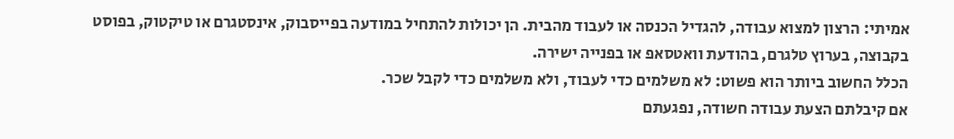אמיתי: הרצון למצוא עבודה, להגדיל הכנסה או לעבוד מהבית. הן יכולות להתחיל במודעה בפייסבוק, אינסטגרם או טיקטוק, בפוסט בקבוצה, בערוץ טלגרם, בהודעת וואטסאפ או בפנייה ישירה.
הכלל החשוב ביותר הוא פשוט: לא משלמים כדי לעבוד, ולא משלמים כדי לקבל שכר.
אם קיבלתם הצעת עבודה חשודה, נפגעתם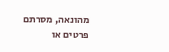מהונאה, מסרתם פרטים או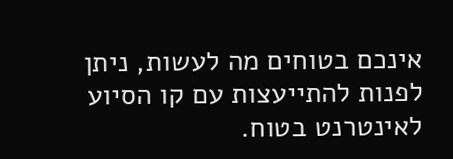אינכם בטוחים מה לעשות, ניתן לפנות להתייעצות עם קו הסיוע לאינטרנט בטוח.